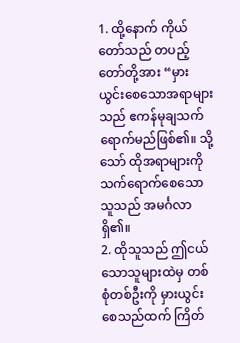1. ထို့နောက် ကိုယ်တော်သည် တပည့်တော်တို့အား “မှားယွင်းစေသောအရာများသည် ဧကန်မုချသက်ရောက်မည်ဖြစ်၏။ သို့သော် ထိုအရာများကို သက်ရောက်စေသောသူသည် အမင်္ဂလာရှိ၏။
2. ထိုသူသည် ဤငယ်သောသူများထဲမှ တစ်စုံတစ်ဦးကို မှားယွင်းစေသည်ထက် ကြိတ်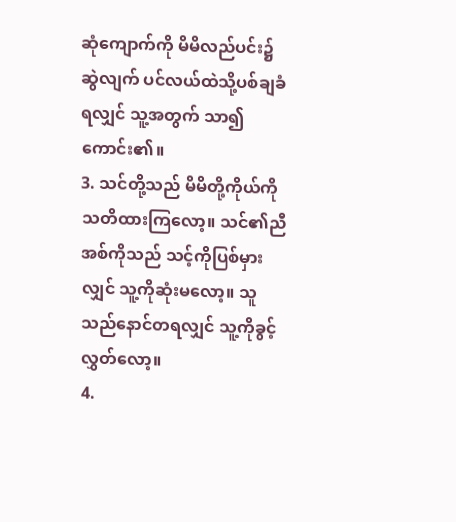ဆုံကျောက်ကို မိမိလည်ပင်း၌ဆွဲလျက် ပင်လယ်ထဲသို့ပစ်ချခံရလျှင် သူ့အတွက် သာ၍ကောင်း၏။
3. သင်တို့သည် မိမိတို့ကိုယ်ကိုသတိထားကြလော့။ သင်၏ညီအစ်ကိုသည် သင့်ကိုပြစ်မှားလျှင် သူ့ကိုဆုံးမလော့။ သူသည်နောင်တရလျှင် သူ့ကိုခွင့်လွှတ်လော့။
4.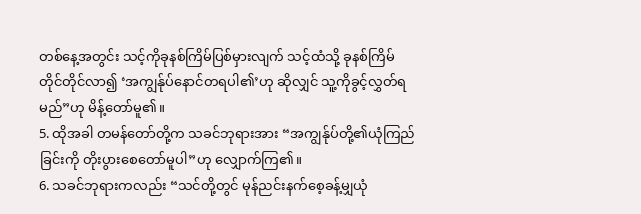တစ်နေ့အတွင်း သင့်ကိုခုနစ်ကြိမ်ပြစ်မှားလျက် သင့်ထံသို့ ခုနစ်ကြိမ်တိုင်တိုင်လာ၍ ‘အကျွန်ုပ်နောင်တရပါ၏’ဟု ဆိုလျှင် သူ့ကိုခွင့်လွှတ်ရမည်”ဟု မိန့်တော်မူ၏။
5. ထိုအခါ တမန်တော်တို့က သခင်ဘုရားအား “အကျွန်ုပ်တို့၏ယုံကြည်ခြင်းကို တိုးပွားစေတော်မူပါ”ဟု လျှောက်ကြ၏။
6. သခင်ဘုရားကလည်း “သင်တို့တွင် မုန်ညင်းနက်စေ့ခန့်မျှယုံ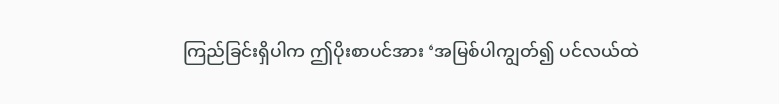ကြည်ခြင်းရှိပါက ဤပိုးစာပင်အား ‘အမြစ်ပါကျွတ်၍ ပင်လယ်ထဲ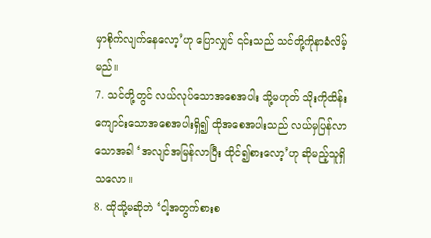မှာစိုက်လျက်နေလော့’ဟု ပြောလျှင် ၎င်းသည် သင်တို့ကိုနာခံလိမ့်မည်။
7. သင်တို့တွင် လယ်လုပ်သောအစေအပါး သို့မဟုတ် သိုးကိုထိန်းကျောင်းသောအစေအပါးရှိ၍ ထိုအစေအပါးသည် လယ်မှပြန်လာသောအခါ ‘အလျင်အမြန်လာပြီး ထိုင်၍စားလော့’ဟု ဆိုမည့်သူရှိသလော။
8. ထိုသို့မဆိုဘဲ ‘ငါ့အတွက်စားစ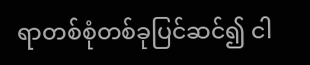ရာတစ်စုံတစ်ခုပြင်ဆင်၍ ငါ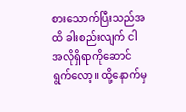စားသောက်ပြီးသည်အထိ ခါးစည်းလျက် ငါအလိုရှိရာကိုဆောင်ရွက်လော့။ ထို့နောက်မှ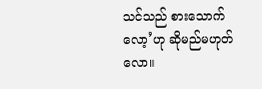သင်သည် စားသောက်လော့’ဟု ဆိုမည်မဟုတ်လော။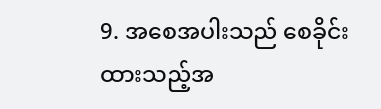9. အစေအပါးသည် စေခိုင်းထားသည့်အ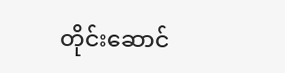တိုင်းဆောင်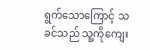ရွက်သောကြောင့် သခင်သည် သူ့ကိုကျေး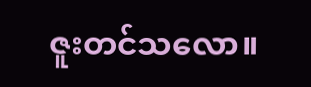ဇူးတင်သလော။